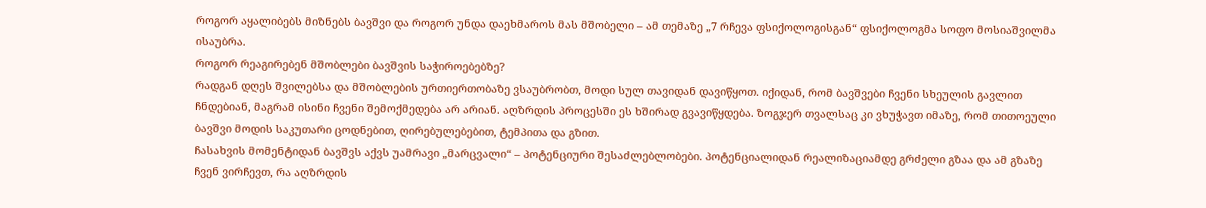როგორ აყალიბებს მიზნებს ბავშვი და როგორ უნდა დაეხმაროს მას მშობელი – ამ თემაზე „7 რჩევა ფსიქოლოგისგან“ ფსიქოლოგმა სოფო მოსიაშვილმა ისაუბრა.
როგორ რეაგირებენ მშობლები ბავშვის საჭიროებებზე?
რადგან დღეს შვილებსა და მშობლების ურთიერთობაზე ვსაუბრობთ, მოდი სულ თავიდან დავიწყოთ. იქიდან, რომ ბავშვები ჩვენი სხეულის გავლით ჩნდებიან, მაგრამ ისინი ჩვენი შემოქმედება არ არიან. აღზრდის პროცესში ეს ხშირად გვავიწყდება. ზოგჯერ თვალსაც კი ვხუჭავთ იმაზე, რომ თითოეული ბავშვი მოდის საკუთარი ცოდნებით, ღირებულებებით, ტემპითა და გზით.
ჩასახვის მომენტიდან ბავშვს აქვს უამრავი „მარცვალი“ – პოტენციური შესაძლებლობები. პოტენციალიდან რეალიზაციამდე გრძელი გზაა და ამ გზაზე ჩვენ ვირჩევთ, რა აღზრდის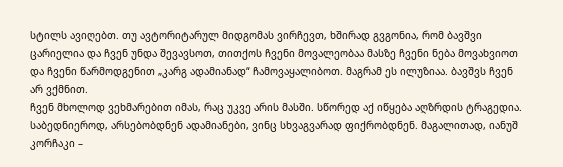სტილს ავიღებთ. თუ ავტორიტარულ მიდგომას ვირჩევთ, ხშირად გვგონია, რომ ბავშვი ცარიელია და ჩვენ უნდა შევავსოთ, თითქოს ჩვენი მოვალეობაა მასზე ჩვენი ნება მოვახვიოთ და ჩვენი წარმოდგენით „კარგ ადამიანად“ ჩამოვაყალიბოთ. მაგრამ ეს ილუზიაა. ბავშვს ჩვენ არ ვქმნით.
ჩვენ მხოლოდ ვეხმარებით იმას, რაც უკვე არის მასში. სწორედ აქ იწყება აღზრდის ტრაგედია. საბედნიეროდ, არსებობდნენ ადამიანები, ვინც სხვაგვარად ფიქრობდნენ. მაგალითად, იანუშ კორჩაკი –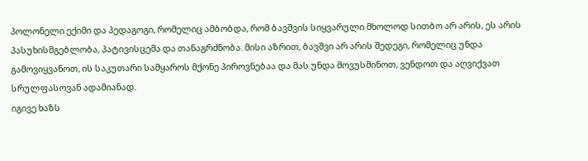პოლონელი ექიმი და პედაგოგი, რომელიც ამბობდა, რომ ბავშვის სიყვარული მხოლოდ სითბო არ არის, ეს არის პასუხისმგებლობა, პატივისცემა და თანაგრძნობა. მისი აზრით, ბავშვი არ არის შედეგი, რომელიც უნდა გამოვიყვანოთ, ის საკუთარი სამყაროს მქონე პიროვნებაა და მას უნდა მოვუსმინოთ, ვენდოთ და აღვიქვათ სრულფასოვან ადამიანად.
იგივე ხაზს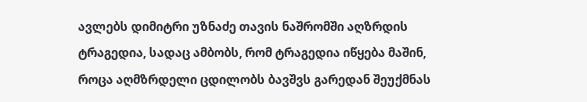ავლებს დიმიტრი უზნაძე თავის ნაშრომში აღზრდის ტრაგედია, სადაც ამბობს, რომ ტრაგედია იწყება მაშინ, როცა აღმზრდელი ცდილობს ბავშვს გარედან შეუქმნას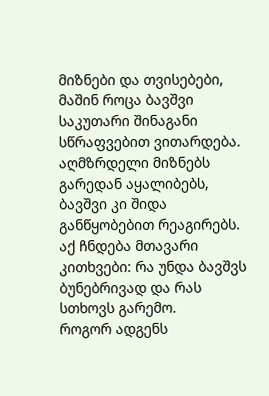მიზნები და თვისებები, მაშინ როცა ბავშვი საკუთარი შინაგანი სწრაფვებით ვითარდება. აღმზრდელი მიზნებს გარედან აყალიბებს, ბავშვი კი შიდა განწყობებით რეაგირებს. აქ ჩნდება მთავარი კითხვები: რა უნდა ბავშვს ბუნებრივად და რას სთხოვს გარემო.
როგორ ადგენს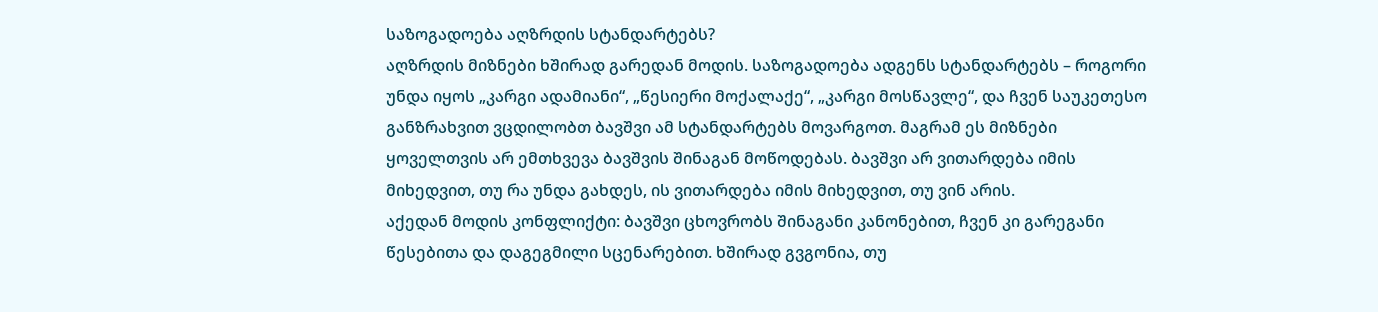საზოგადოება აღზრდის სტანდარტებს?
აღზრდის მიზნები ხშირად გარედან მოდის. საზოგადოება ადგენს სტანდარტებს – როგორი უნდა იყოს „კარგი ადამიანი“, „წესიერი მოქალაქე“, „კარგი მოსწავლე“, და ჩვენ საუკეთესო განზრახვით ვცდილობთ ბავშვი ამ სტანდარტებს მოვარგოთ. მაგრამ ეს მიზნები ყოველთვის არ ემთხვევა ბავშვის შინაგან მოწოდებას. ბავშვი არ ვითარდება იმის მიხედვით, თუ რა უნდა გახდეს, ის ვითარდება იმის მიხედვით, თუ ვინ არის.
აქედან მოდის კონფლიქტი: ბავშვი ცხოვრობს შინაგანი კანონებით, ჩვენ კი გარეგანი წესებითა და დაგეგმილი სცენარებით. ხშირად გვგონია, თუ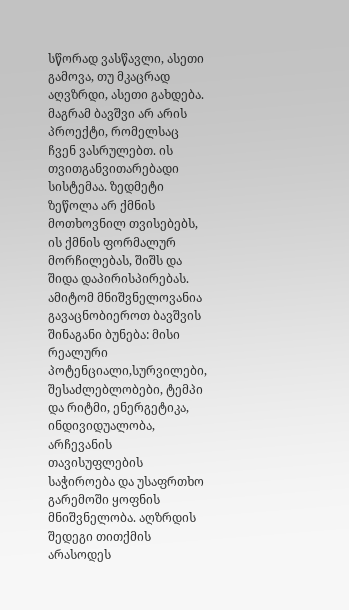სწორად ვასწავლი, ასეთი გამოვა, თუ მკაცრად აღვზრდი, ასეთი გახდება. მაგრამ ბავშვი არ არის პროექტი, რომელსაც ჩვენ ვასრულებთ. ის თვითგანვითარებადი სისტემაა. ზედმეტი ზეწოლა არ ქმნის მოთხოვნილ თვისებებს, ის ქმნის ფორმალურ მორჩილებას, შიშს და შიდა დაპირისპირებას. ამიტომ მნიშვნელოვანია
გავაცნობიეროთ ბავშვის შინაგანი ბუნება: მისი რეალური პოტენციალი,სურვილები, შესაძლებლობები, ტემპი და რიტმი, ენერგეტიკა, ინდივიდუალობა, არჩევანის თავისუფლების საჭიროება და უსაფრთხო გარემოში ყოფნის მნიშვნელობა. აღზრდის შედეგი თითქმის არასოდეს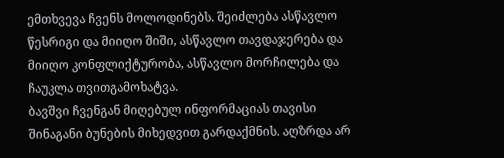ემთხვევა ჩვენს მოლოდინებს. შეიძლება ასწავლო წესრიგი და მიიღო შიში, ასწავლო თავდაჯერება და მიიღო კონფლიქტურობა, ასწავლო მორჩილება და ჩაუკლა თვითგამოხატვა.
ბავშვი ჩვენგან მიღებულ ინფორმაციას თავისი შინაგანი ბუნების მიხედვით გარდაქმნის. აღზრდა არ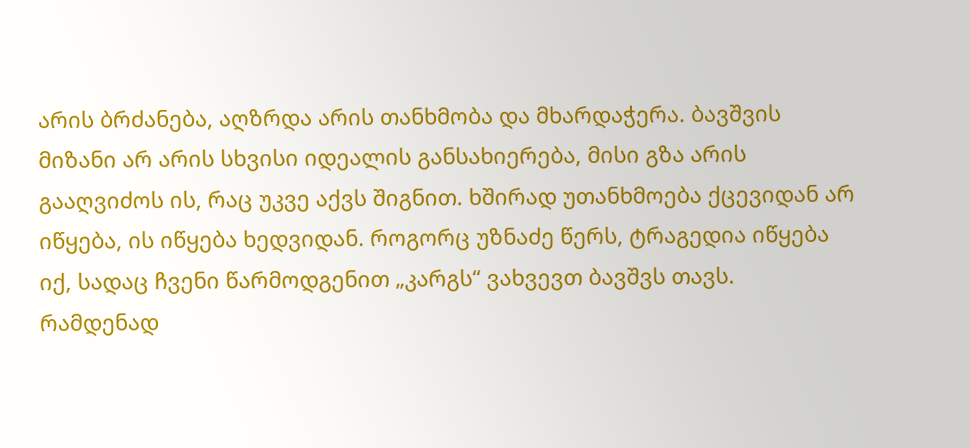არის ბრძანება, აღზრდა არის თანხმობა და მხარდაჭერა. ბავშვის მიზანი არ არის სხვისი იდეალის განსახიერება, მისი გზა არის გააღვიძოს ის, რაც უკვე აქვს შიგნით. ხშირად უთანხმოება ქცევიდან არ იწყება, ის იწყება ხედვიდან. როგორც უზნაძე წერს, ტრაგედია იწყება იქ, სადაც ჩვენი წარმოდგენით „კარგს“ ვახვევთ ბავშვს თავს.
რამდენად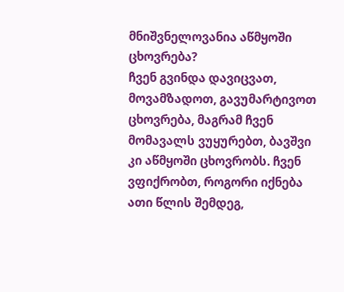მნიშვნელოვანია აწმყოში ცხოვრება?
ჩვენ გვინდა დავიცვათ, მოვამზადოთ, გავუმარტივოთ ცხოვრება, მაგრამ ჩვენ მომავალს ვუყურებთ, ბავშვი კი აწმყოში ცხოვრობს. ჩვენ ვფიქრობთ, როგორი იქნება ათი წლის შემდეგ,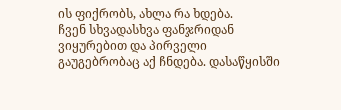ის ფიქრობს, ახლა რა ხდება.
ჩვენ სხვადასხვა ფანჯრიდან ვიყურებით და პირველი გაუგებრობაც აქ ჩნდება. დასაწყისში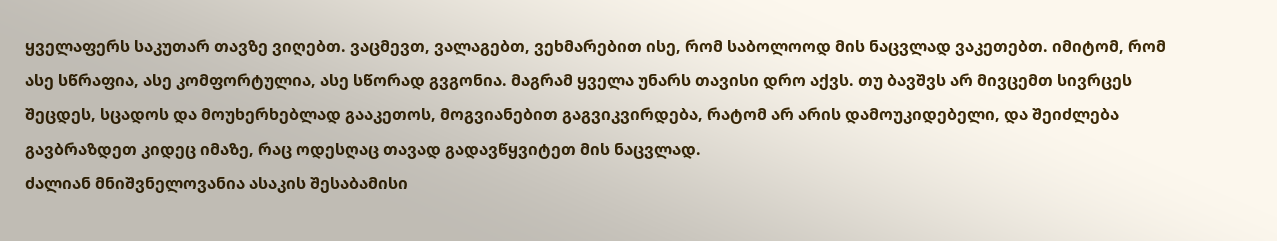ყველაფერს საკუთარ თავზე ვიღებთ. ვაცმევთ, ვალაგებთ, ვეხმარებით ისე, რომ საბოლოოდ მის ნაცვლად ვაკეთებთ. იმიტომ, რომ ასე სწრაფია, ასე კომფორტულია, ასე სწორად გვგონია. მაგრამ ყველა უნარს თავისი დრო აქვს. თუ ბავშვს არ მივცემთ სივრცეს შეცდეს, სცადოს და მოუხერხებლად გააკეთოს, მოგვიანებით გაგვიკვირდება, რატომ არ არის დამოუკიდებელი, და შეიძლება გავბრაზდეთ კიდეც იმაზე, რაც ოდესღაც თავად გადავწყვიტეთ მის ნაცვლად.
ძალიან მნიშვნელოვანია ასაკის შესაბამისი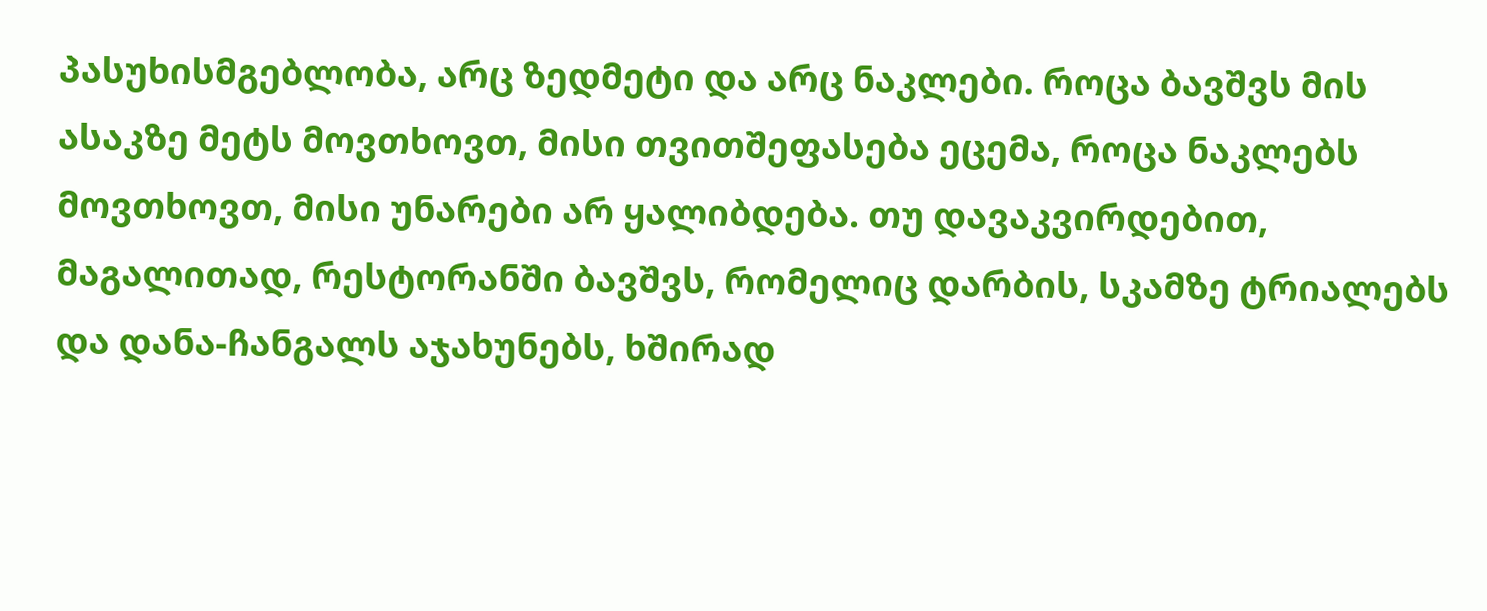პასუხისმგებლობა, არც ზედმეტი და არც ნაკლები. როცა ბავშვს მის ასაკზე მეტს მოვთხოვთ, მისი თვითშეფასება ეცემა, როცა ნაკლებს მოვთხოვთ, მისი უნარები არ ყალიბდება. თუ დავაკვირდებით, მაგალითად, რესტორანში ბავშვს, რომელიც დარბის, სკამზე ტრიალებს და დანა-ჩანგალს აჯახუნებს, ხშირად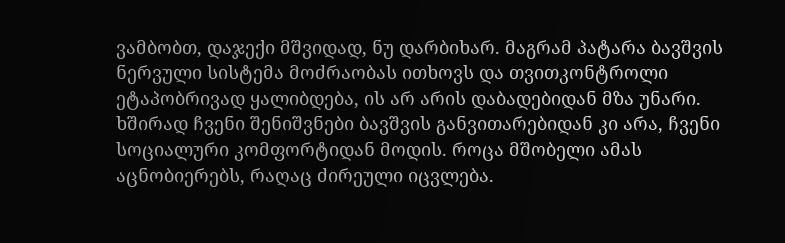ვამბობთ, დაჯექი მშვიდად, ნუ დარბიხარ. მაგრამ პატარა ბავშვის ნერვული სისტემა მოძრაობას ითხოვს და თვითკონტროლი ეტაპობრივად ყალიბდება, ის არ არის დაბადებიდან მზა უნარი.
ხშირად ჩვენი შენიშვნები ბავშვის განვითარებიდან კი არა, ჩვენი სოციალური კომფორტიდან მოდის. როცა მშობელი ამას აცნობიერებს, რაღაც ძირეული იცვლება.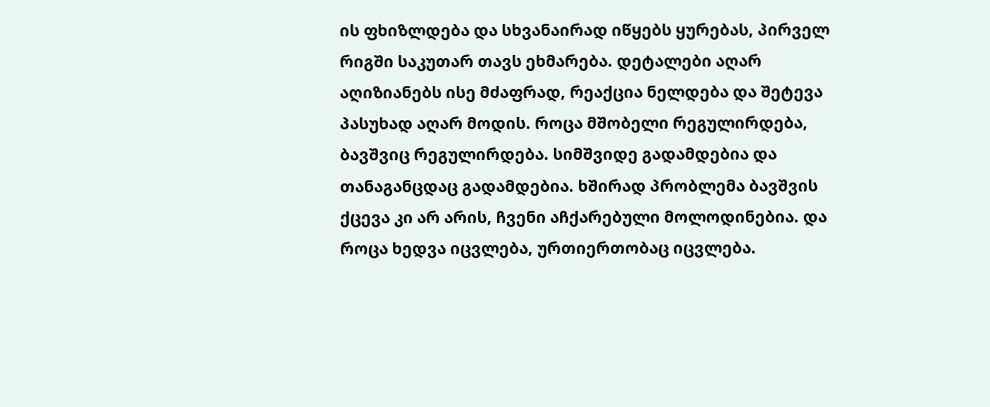ის ფხიზლდება და სხვანაირად იწყებს ყურებას, პირველ რიგში საკუთარ თავს ეხმარება. დეტალები აღარ აღიზიანებს ისე მძაფრად, რეაქცია ნელდება და შეტევა პასუხად აღარ მოდის. როცა მშობელი რეგულირდება, ბავშვიც რეგულირდება. სიმშვიდე გადამდებია და თანაგანცდაც გადამდებია. ხშირად პრობლემა ბავშვის ქცევა კი არ არის, ჩვენი აჩქარებული მოლოდინებია. და როცა ხედვა იცვლება, ურთიერთობაც იცვლება.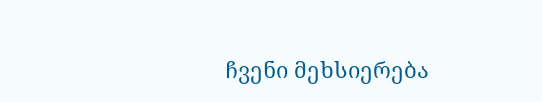ჩვენი მეხსიერება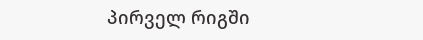პირველ რიგში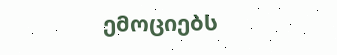ემოციებს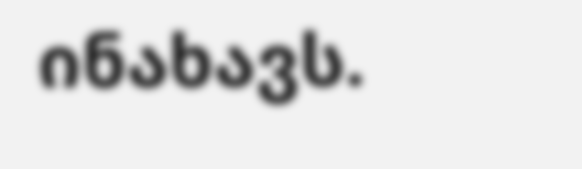ინახავს.